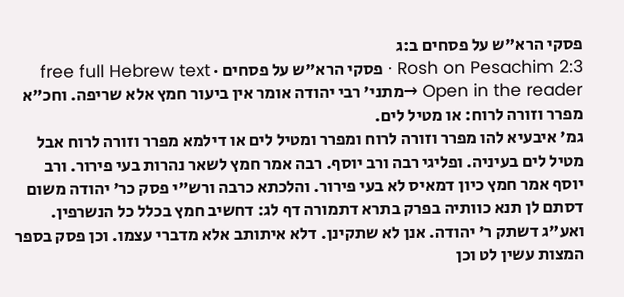פסקי הרא"ש על פסחים ב:ג
Rosh on Pesachim 2:3 · פסקי הרא"ש על פסחים · free full Hebrew text
Open in the reader →מתני' רבי יהודה אומר אין ביעור חמץ אלא שריפה. וחכ"א מפרר וזורה לרוח: או מטיל לים.
גמ' איבעיא להו מפרר וזורה לרוח ומפרר ומטיל לים או דילמא מפרר וזורה לרוח אבל מטיל לים בעיניה. ופליגי רבה ורב יוסף. רבה אמר חמץ לשאר נהרות בעי פירור. ורב יוסף אמר חמץ כיון דמאיס לא בעי פירור. והלכתא כרבה ורש"י פסק כר' יהודה משום דסתם לן תנא כוותיה בפרק בתרא דתמורה דף לג: דחשיב חמץ בכלל כל הנשרפין. ואע"ג דשתק ר' יהודה. אנן לא שתקינן. דלא איתותב אלא מדברי עצמו. וכן פסק בספר המצות עשין לט וכן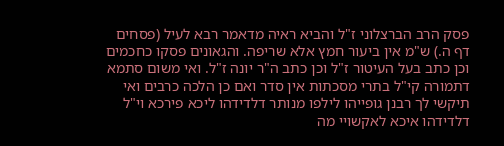פסק הרב הברצלוני ז"ל והביא ראיה מדאמר רבא לעיל (פסחים דף ה.) ש"מ אין ביעור חמץ אלא שריפה. והגאונים פסקו כחכמים וכן כתב בעל העיטור ז"ל וכן כתב ה"ר יונה ז"ל. ואי משום סתמא דתמורה קי"ל בתרי מסכתות אין סדר ואם כן הלכה כרבים ואי תיקשי לך רבנן גופייהו לילפו מנותר דלדידהו ליכא פירכא וי"ל דלדידהו איכא לאקשויי מה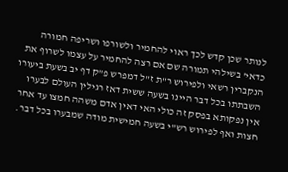לנותר שכן קדש לכך ראוי להחמיר ולשורפו ושריפה חמורה כדאי' בשילהי תמורה שם אם רצה להחמיר על עצמו לשרוף את הנקברין רשאי ולפירוש ר"ת ז"ל דמפרש פ"ק דף יב בשעת ביעורו השבתתו בכל דבר היינו בשעה ששית דאז רגילין העולם לבערו אין נפקותא בפסק זה כולי האי דאין אדם משהה חמצו עד אחר חצות ואף לפירוש רש"י בשעה חמישית מודה שמבערו בכל דבר.